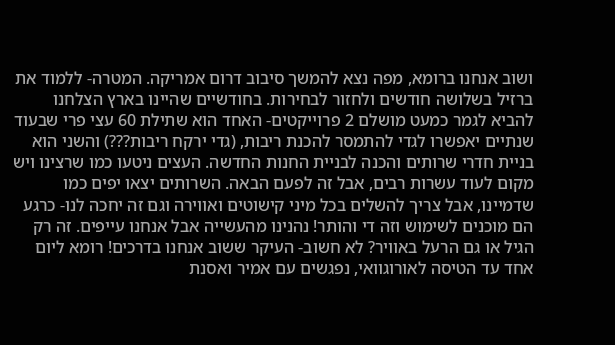ושוב אנחנו ברומא, מפה נצא להמשך סיבוב דרום אמריקה. המטרה- ללמוד את ברזיל בשלושה חודשים ולחזור לבחירות. בחודשיים שהיינו בארץ הצלחנו להביא לגמר כמעט מושלם 2 פרוייקטים- האחד הוא שתילת 60 עצי פרי שבעוד שנתיים יאפשרו לגדי להתמסר להכנת ריבות, (גדי ירקח ריבות???) והשני הוא בניית חדרי שרותים והכנה לבניית החנות החדשה. העצים ניטעו כמו שרצינו ויש מקום לעוד עשרות רבים, אבל זה לפעם הבאה. השרותים יצאו יפים כמו שדמיינו, אבל צריך להשלים בכל מיני קישוטים ואווירה וגם זה יחכה לנו- כרגע הם מוכנים לשימוש וזה די והותר! נהנינו מהעשייה אבל אנחנו עייפים. זה רק הגיל או גם הרעל באוויר? לא חשוב- העיקר ששוב אנחנו בדרכים! רומא ליום אחד עד הטיסה לאורוגוואי, נפגשים עם אמיר ואסנת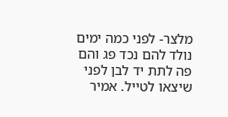מלצר- לפני כמה ימים נולד להם נכד פג והם פה לתת יד לבן לפני שיצאו לטייל. אמיר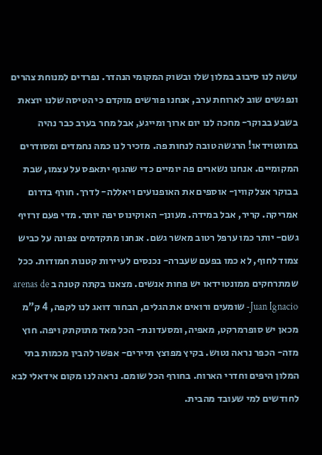עושה לנו סיבוב במלון שלו ובשוק המקומי הנהדר. נפרדים למנוחת צהרים ונפגשים שוב לארוחת ערב, אנחנו פורשים מוקדם כי הטיסה שלנו יוצאת בשבע בבוקר- מחכה לנו יום ארוך ומייגע, אבל מחר בערב כבר נהיה במונטוידאו! הרגשה טובה לנחות פה. מזכיר לנו כמה נחמדים ומסודרים המקומיים. אנחנו נשארים פה יומיים כדי שהגוף יתאפס על עצמו, שבת בבוקר אצל קווין- אוספים את האופנועים ויאללה- לדרך. חורף בדרום אמריקה. קריר, אבל במידה. מעונן- האוקינוס יפה יותר. מדי פעם זרזיף גשם- יותר כמו ערפל רטוב מאשר גשם. אנחנו מתקדמים צפונה על כביש צמוד לחוף, לא כמו בפעם שעברה- נכנסים לעיירות קטנות חמודות. ככל שמתרחקים ממונטוידאו יש פחות אנשים. מצאנו בקתה קטנה ב arenas de Juan Ignacio- שומעים ורואים את הגלים, הבחור דואג לנו לקפה, 4 ק"מ מכאן יש סופרמרקט, מאפיה, ומסעדונת- הכל מאד מתוקתק ויפה. חוץ מזה- הכפר נראה נטוש. בקיץ מפוצץ תיירים- אפשר להבין מכמות בתי המלון היפים וחדרי הארוח. בחורף הכל שומם. נראה לנו מקום אידאלי לבא לחודשים למי שעובד מהבית.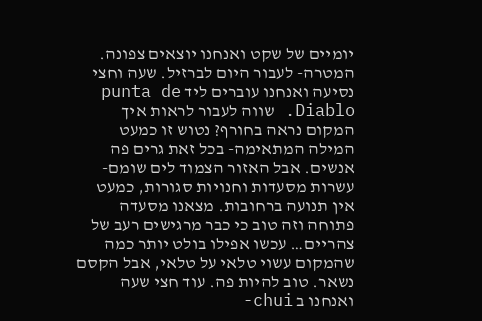יומיים של שקט ואנחנו יוצאים צפונה. המטרה- לעבור היום לברזיל. שעה וחצי נסיעה ואנחנו עוברים ליד punta de Diablo. שווה לעבור לראות איך המקום נראה בחורף? נטוש זו כמעט המילה המתאימה- בכל זאת גרים פה אנשים. אבל האזור הצמוד לים שומם- עשרות מסעדות וחנויות סגורות, כמעט אין תנועה ברחובות. מצאנו מסעדה פתוחה וזה טוב כי כבר מרגישים רעב של צהריים… עכשו אפילו בולט יותר כמה שהמקום עשוי טלאי על טלאי, אבל הקסם נשאר. טוב להיות פה. עוד חצי שעה ואנחנו ב chui-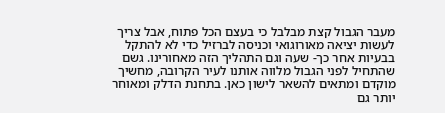מעבר הגבול קצת מבלבל כי בעצם הכל פתוח, אבל צריך לעשות יציאה מאורוגואי וכניסה לברזיל כדי לא להתקל בבעיות אחר כך- שעה וגם התהליך הזה מאחורינו. גשם שהתחיל לפני הגבול מלווה אותנו לעיר הקרובה, מחשיך מוקדם ומתאים להשאר לישון כאן. בתחנת הדלק ומאוחר יותר גם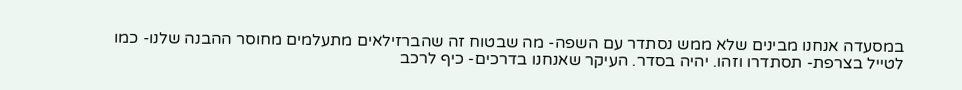במסעדה אנחנו מבינים שלא ממש נסתדר עם השפה- מה שבטוח זה שהברזילאים מתעלמים מחוסר ההבנה שלנו- כמו לטייל בצרפת- תסתדרו וזהו. יהיה בסדר. העיקר שאנחנו בדרכים- כיף לרכב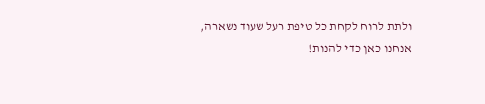ולתת לרוח לקחת כל טיפת רעל שעוד נשארה, אנחנו כאן כדי להנות!